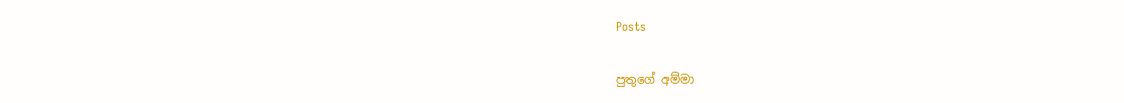Posts

පුතුගේ අම්මා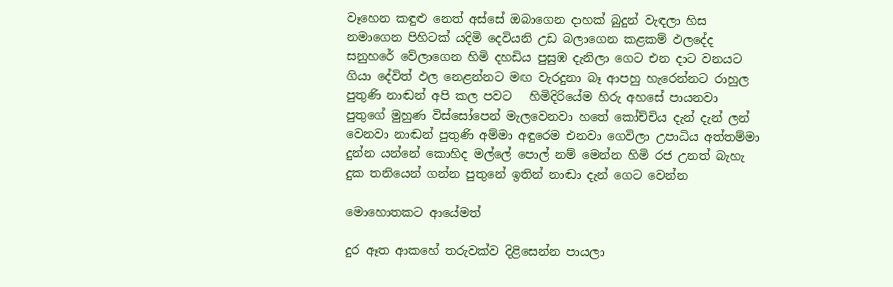වෑහෙන කඳුළු නෙත් අස්සේ ඔබාගෙන දාහක් බුදුන් වැඳලා හිස නමාගෙන පිහිටක් යදිමි දෙවියනි උඩ බලාගෙන කළකම් ඵලදේද සනුහරේ වේලාගෙන හිමි දහඩිය පුසුඹ දැනිලා ගෙට එන දාට වනයට ගියා දේවිත් ඵල නෙළන්නට මඟ වැරදුනා බෑ ආපහු හැරෙන්නට රාහුල පුතුණි නාඬන් අපි කල පවට   හිමිදිරියේම හිරු අහසේ පායනවා පුතුගේ මුහුණ විස්සෝපෙන් මැලවෙනවා හතේ කෝච්චිය දැන් දැන් ලන් වෙනවා නාඬන් පුතුණි අම්මා අඳුරෙම එනවා ගෙවිලා උපාධිය අත්තම්මා දුන්න යන්නේ කොහිද මල්ලේ පොල් නම් මෙන්න හිමි රජ උනත් බැහැ දුක තනියෙන් ගන්න පුතුනේ ඉතින් නාඬා දැන් ගෙට වෙන්න

මොහොතකට ආයේමත්

දුර ඈත ආකහේ තරුවක්ව දිළිසෙන්න පායලා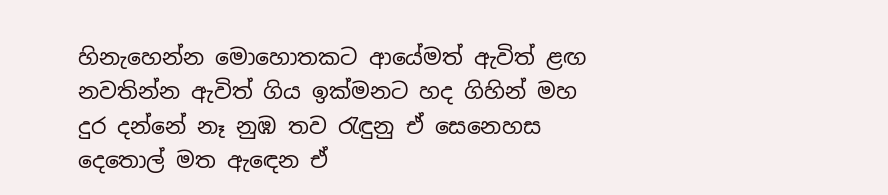හිනැහෙන්න මොහොතකට ආයේමත් ඇවිත් ළඟ නවතින්න ඇවිත් ගිය ඉක්මනට හද ගිහින් මහ දුර දන්නේ නෑ නුඹ තව රැඳුනු ඒ සෙනෙහස දෙතොල් මත ඇඳෙන ඒ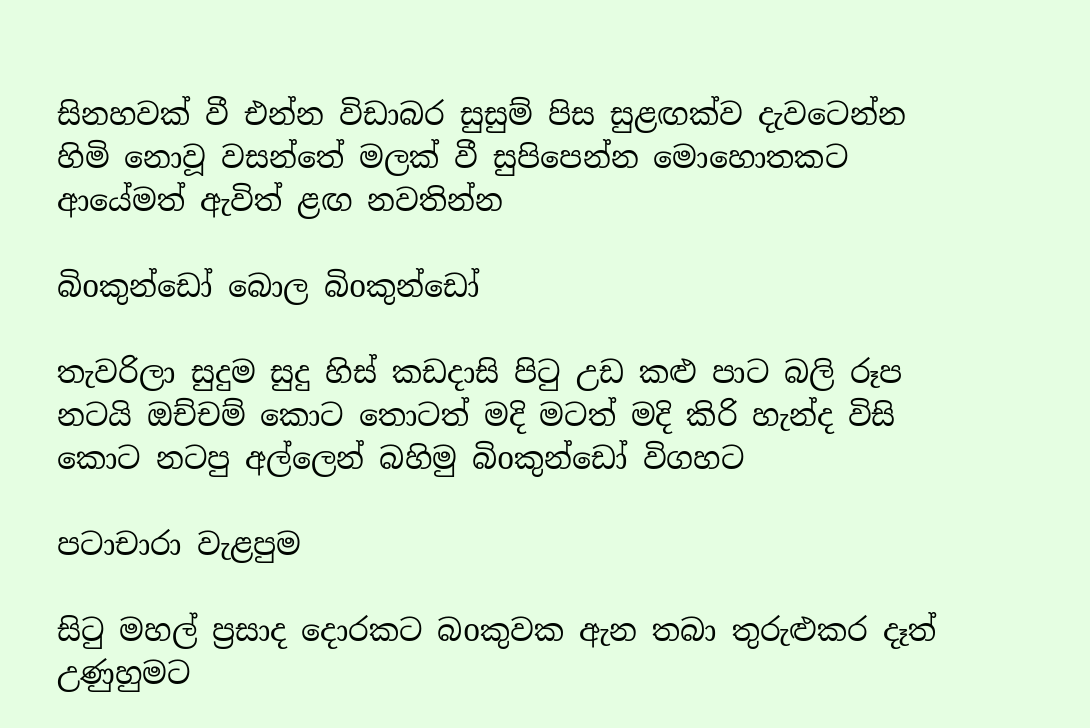සිනහවක් වී එන්න විඩාබර සුසුම් පිස සුළඟක්ව දැවටෙන්න හිමි නොවූ වසන්තේ මලක් වී සුපිපෙන්න මොහොතකට ආයේමත් ඇවිත් ළඟ නවතින්න

බිoකුන්ඩෝ බොල බිoකුන්ඩෝ

තැවරිලා සුදුම සුදු හිස් කඩදාසි පිටු උඩ කළු පාට බලි රූප නටයි ඔච්චම් කොට තොටත් මදි මටත් මදි කිරි හැන්ද විසි කොට නටපු අල්ලෙන් බහිමු බිoකුන්ඩෝ විගහට

පටාචාරා වැළපුම

සිටු මහල් ප්‍රසාද දොරකට බoකුවක ඇන තබා තුරුළුකර දෑත් උණුහුමට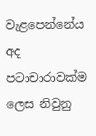වැළපෙන්නේය අද පටාචාරාවක්ම ලෙස නිවුනු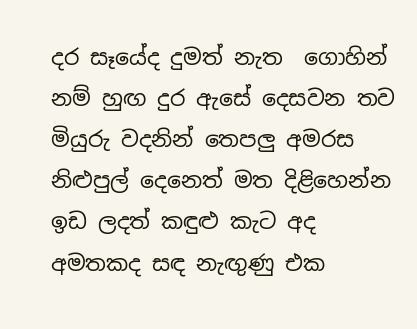දර සෑයේද දුමත් නැත  ගොහින් නම් හුඟ දුර ඇසේ දෙසවන තව මියුරු වදනින් තෙපලු අමරස නිළුපුල් දෙනෙත් මත දිළිහෙන්න ඉඩ ලදත් කඳුළු කැට අද අමතකද සඳ නැඟුණු එක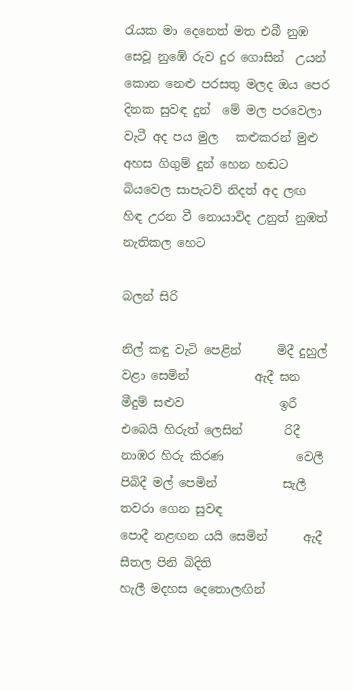රැයක මා දෙනෙත් මත එබී නුඹ සෙවූ නුඹේ රුව දුර ගොසින්  උයන් කොන නෙළු පරසතු මලද ඔය පෙර දිනක සුවඳ දුන්  මේ මල පරවෙලා වැටී අද පය මුල   කළුකරන් මුළු අහස ගිගුම් දුන් හෙන හඬට  බියවෙල සාපැටව් නිදත් අද ලඟ හිඳ උරන වී නොයාවිද උනුත් නුඹත් නැතිකල හෙට

බලන් සිරි

නිල් කඳු වැටි පෙළින්      මිදී දුහුල් වළා සෙමින්           ඇදී ඝන මීදුම් සළුව                ඉරී එබෙයි හිරුත් ලෙසින්       රිදී නාඹර හිරු කිරණ            වෙලී පිබිදී මල් පෙමින්           සැලී තවරා ගෙන සුවඳ             පොදී නළඟන යයි සෙමින්      ඇදී සීතල පිනි බිදිති                  හැලී මදහස දෙතොලඟින්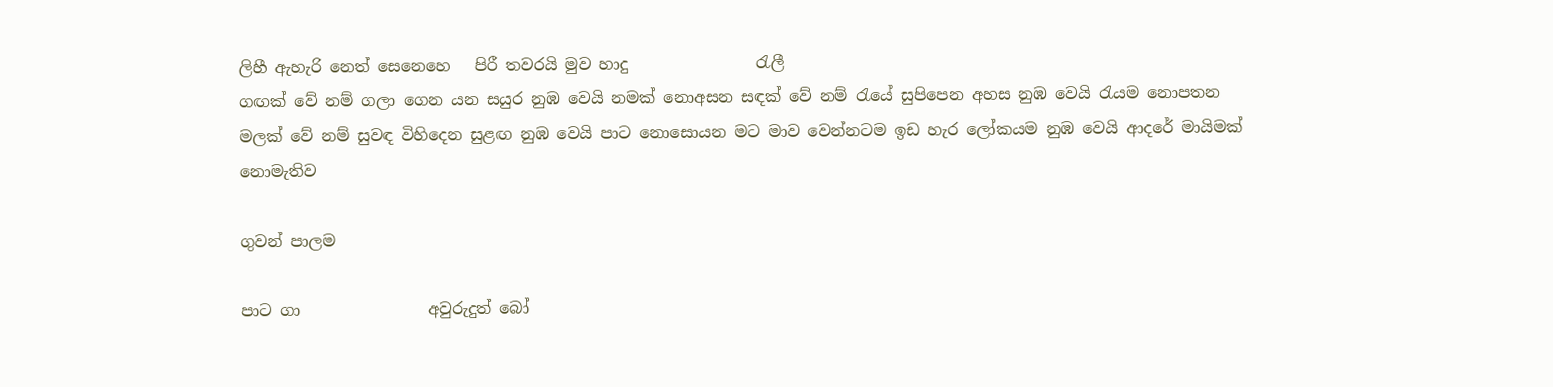ලිහී ඇහැරි නෙත් සෙනෙහෙ   පිරී තවරයි මුව හාදු                රැලී
ගඟක් වේ නම් ගලා ගෙන යන සයුර නුඹ වෙයි නමක් නොඅසන සඳක් වේ නම් රැයේ සුපිපෙන අහස නුඹ වෙයි රැයම නොපතන මලක් වේ නම් සුවඳ විහිදෙන සුළඟ නුඹ වෙයි පාට නොසොයන මට මාව වෙන්නටම ඉඩ හැර ලෝකයම නුඹ වෙයි ආදරේ මායිමක් නොමැතිව

ගුවන් පාලම

පාට ගා                අවුරුදුත් බෝ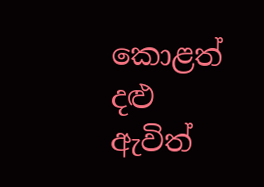කොළත්                 දළු ඇවිත්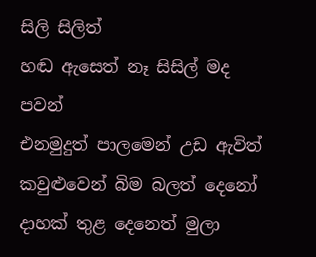සිලි සිලිත්                     හඬ ඇසෙත් නෑ සිසිල් මද පවන්                  එනමුදුත් පාලමෙන් උඩ ඇවිත් කවුළුවෙන් බිම බලත් දෙනෝ දාහක් තුළ දෙනෙත් මුලා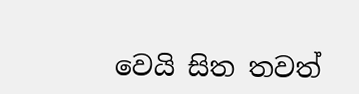වෙයි සිත තවත්